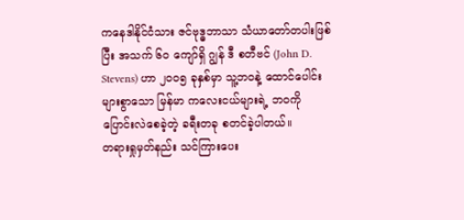ကနေဒါနိုင်ငံသား ဇင်ဗုဒ္ဓဘာသာ သံယာတော်တပါးဖြစ်ပြီး အသက် ၆၀ ကျော်ရှိ ဂျွန် ဒီ စတီဗင် (John D. Stevens) ဟာ ၂၀၀၅ ခုနှစ်မှာ သူ့ဘဝနဲ့ ထောင်ပေါင်းများစွာသော မြန်မာ ကလေးငယ်များရဲ့ ဘဝကို ပြောင်းလဲစေခဲ့တဲ့ ခရီးတခု စတင်ခဲ့ပါတယ်။
တရားရှုမှတ်နည်း သင်ကြားပေး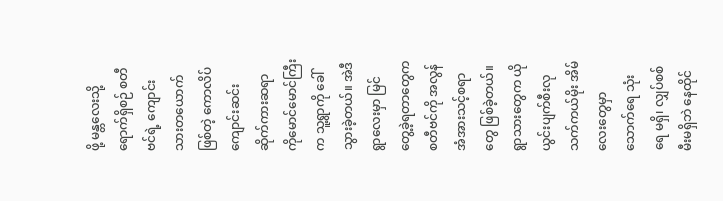ဖို့ မန္တလေးသို့ ရောက်ရှိစဉ် စတီဗင်ရဲ့ ကျောင်းသားတယောက်ဖြစ်တဲ့ ကောလိပ်ကျောင်းဆင်း ဆိုက်ကားဆရာ ကိုမောင်မောင်ကြီးက သူ့ရွာကို ခေါ်သွားခဲ့တယ်။ အဲဒီရွာလေးမှာ မြင်တွေ့ခဲ့ရတာတွေက စတီဗင်ကို အလွန် အံအားသင့်စရာတွေ ဖြစ်ခဲ့တယ်။ ရွာသားတွေက ယိုယွင်းပျက်စီးလု သက်ကယ်မိုး အိမ်လေးတွေမှာ သောက်ရေ သုံးရေ မရှိ၊ လျှပ်စစ်မီးမရှိဘဲ နေထိုင်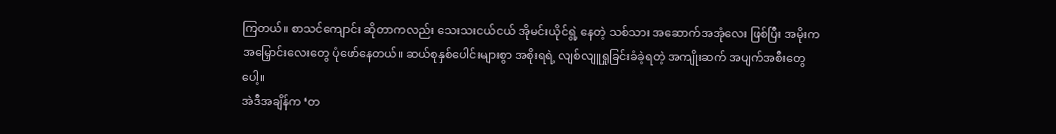ကြတယ်။ စာသင်ကျောင်း ဆိုတာကလည်း သေးသးငယ်ငယ် အိုမင်းယိုင်ရွဲ့ နေတဲ့ သစ်သား အဆောက်အအုံလေး ဖြစ်ပြီး အမိုးက အမြှောင်းလေးတွေ ပုံဖော်နေတယ်။ ဆယ်စုနှစ်ပေါင်းများစွာ အစိုးရရဲ့ လျစ်လျူရှုခြင်းခံခဲ့ရတဲ့ အကျိုးဆက် အပျက်အစီးတွေပေါ့။
အဲဒီအချိန်က ‘တ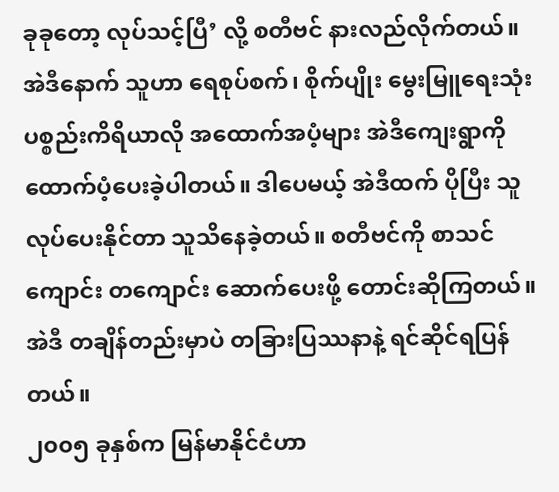ခုခုတော့ လုပ်သင့်ပြီ’ လို့ စတီဗင် နားလည်လိုက်တယ်။ အဲဒီနောက် သူဟာ ရေစုပ်စက်၊ စိုက်ပျိုး မွေးမြူရေးသုံး ပစ္စည်းကိရိယာလို အထောက်အပံ့များ အဲဒီကျေးရွာကို ထောက်ပံ့ပေးခဲ့ပါတယ်။ ဒါပေမယ့် အဲဒီထက် ပိုပြီး သူလုပ်ပေးနိုင်တာ သူသိနေခဲ့တယ်။ စတီဗင်ကို စာသင်ကျောင်း တကျောင်း ဆောက်ပေးဖို့ တောင်းဆိုကြတယ်။ အဲဒီ တချိန်တည်းမှာပဲ တခြားပြဿနာနဲ့ ရင်ဆိုင်ရပြန်တယ်။
၂၀၀၅ ခုနှစ်က မြန်မာနိုင်ငံဟာ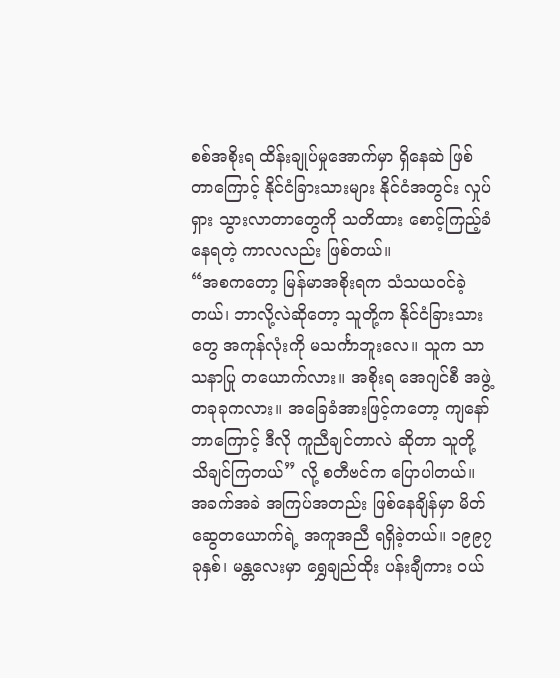စစ်အစိုးရ ထိန်းချုပ်မှုအောက်မှာ ရှိနေဆဲ ဖြစ်တာကြောင့် နိုင်ငံခြားသားများ နိုင်ငံအတွင်း လှုပ်ရှား သွားလာတာတွေကို သတိထား စောင့်ကြည့်ခံနေရတဲ့ ကာလလည်း ဖြစ်တယ်။
“အစကတော့ မြန်မာအစိုးရက သံသယဝင်ခဲ့တယ်၊ ဘာလို့လဲဆိုတော့ သူတို့က နိုင်ငံခြားသားတွေ အကုန်လုံးကို မသင်္ကာဘူးလေ။ သူက သာသနာပြု တယောက်လား။ အစိုးရ အေဂျင်စီ အဖွဲ့တခုခုကလား။ အခြေခံအားဖြင့်ကတော့ ကျနော် ဘာကြောင့် ဒီလို ကူညီချင်တာလဲ ဆိုတာ သူတို့ သိချင်ကြတယ်” လို့ စတီဗင်က ပြောပါတယ်။
အခက်အခဲ အကြပ်အတည်း ဖြစ်နေချိန်မှာ မိတ်ဆွေတယောက်ရဲ့ အကူအညီ ရရှိခဲ့တယ်။ ၁၉၉၇ ခုနှစ်၊ မန္တလေးမှာ ရွှေချည်ထိုး ပန်းချီကား ဝယ်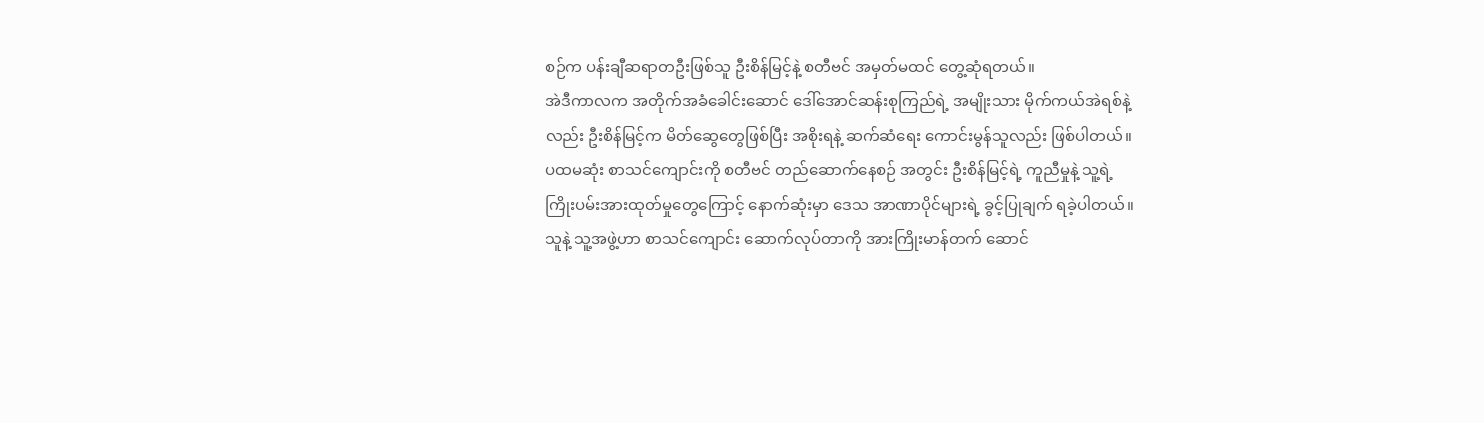စဉ်က ပန်းချီဆရာတဦးဖြစ်သူ ဦးစိန်မြင့်နဲ့ စတီဗင် အမှတ်မထင် တွေ့ဆုံရတယ်။
အဲဒီကာလက အတိုက်အခံခေါင်းဆောင် ဒေါ်အောင်ဆန်းစုကြည်ရဲ့ အမျိုးသား မိုက်ကယ်အဲရစ်နဲ့လည်း ဦးစိန်မြင့်က မိတ်ဆွေတွေဖြစ်ပြီး အစိုးရနဲ့ ဆက်ဆံရေး ကောင်းမွန်သူလည်း ဖြစ်ပါတယ်။ ပထမဆုံး စာသင်ကျောင်းကို စတီဗင် တည်ဆောက်နေစဉ် အတွင်း ဦးစိန်မြင့်ရဲ့ ကူညီမှုနဲ့ သူ့ရဲ့ ကြိုးပမ်းအားထုတ်မှုတွေကြောင့် နောက်ဆုံးမှာ ဒေသ အာဏာပိုင်များရဲ့ ခွင့်ပြုချက် ရခဲ့ပါတယ်။ သူနဲ့ သူ့အဖွဲ့ဟာ စာသင်ကျောင်း ဆောက်လုပ်တာကို အားကြိုးမာန်တက် ဆောင်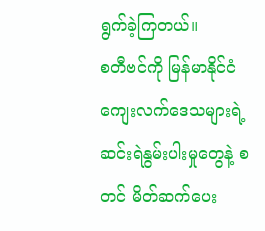ရွက်ခဲ့ကြတယ်။
စတီဗင်ကို မြန်မာနိုင်ငံ ကျေးလက်ဒေသများရဲ့ ဆင်းရဲနွမ်းပါးမှုတွေနဲ့ စတင် မိတ်ဆက်ပေး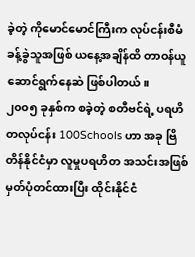ခဲ့တဲ့ ကိုမောင်မောင်ကြီးက လုပ်ငန်းစီမံခန့်ခွဲသူအဖြစ် ယနေ့အချိန်ထိ တာဝန်ယူ ဆောင်ရွက်နေဆဲ ဖြစ်ပါတယ်။
၂၀၀၅ ခုနှစ်က စခဲ့တဲ့ စတီဗင်ရဲ့ ပရဟိတလုပ်ငန်း 100Schools ဟာ အခု ဗြိတိန်နိုင်ငံမှာ လူမှုပရဟိတ အသင်းအဖြစ် မှတ်ပုံတင်ထားပြီး ထိုင်းနိုင်ငံ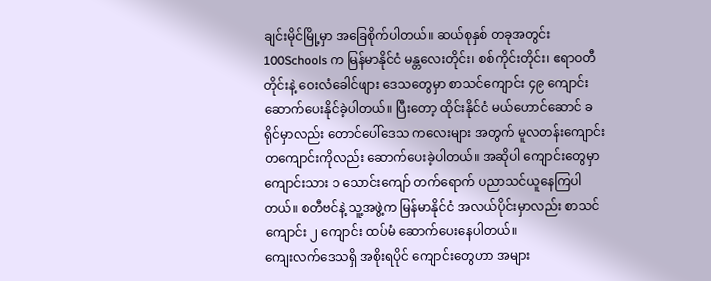ချင်းမိုင်မြို့မှာ အခြေစိုက်ပါတယ်။ ဆယ်စုနှစ် တခုအတွင်း 100Schools က မြန်မာနိုင်ငံ မန္တလေးတိုင်း၊ စစ်ကိုင်းတိုင်း၊ ဧရာဝတီတိုင်းနဲ့ ဝေးလံခေါင်ဖျား ဒေသတွေမှာ စာသင်ကျောင်း ၄၉ ကျောင်း ဆောက်ပေးနိုင်ခဲ့ပါတယ်။ ပြီးတော့ ထိုင်းနိုင်ငံ မယ်ဟောင်ဆောင် ခရိုင်မှာလည်း တောင်ပေါ်ဒေသ ကလေးများ အတွက် မူလတန်းကျောင်း တကျောင်းကိုလည်း ဆောက်ပေးခဲ့ပါတယ်။ အဆိုပါ ကျောင်းတွေမှာ ကျောင်းသား ၁ သောင်းကျော် တက်ရောက် ပညာသင်ယူနေကြပါတယ်။ စတီဗင်နဲ့ သူ့အဖွဲ့က မြန်မာနိုင်ငံ အလယ်ပိုင်းမှာလည်း စာသင်ကျောင်း ၂ ကျောင်း ထပ်မံ ဆောက်ပေးနေပါတယ်။
ကျေးလက်ဒေသရှိ အစိုးရပိုင် ကျောင်းတွေဟာ အများ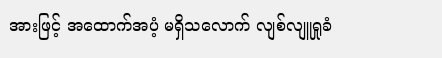အားဖြင့် အထောက်အပံ့ မရှိသလောက် လျစ်လျူရှုခံ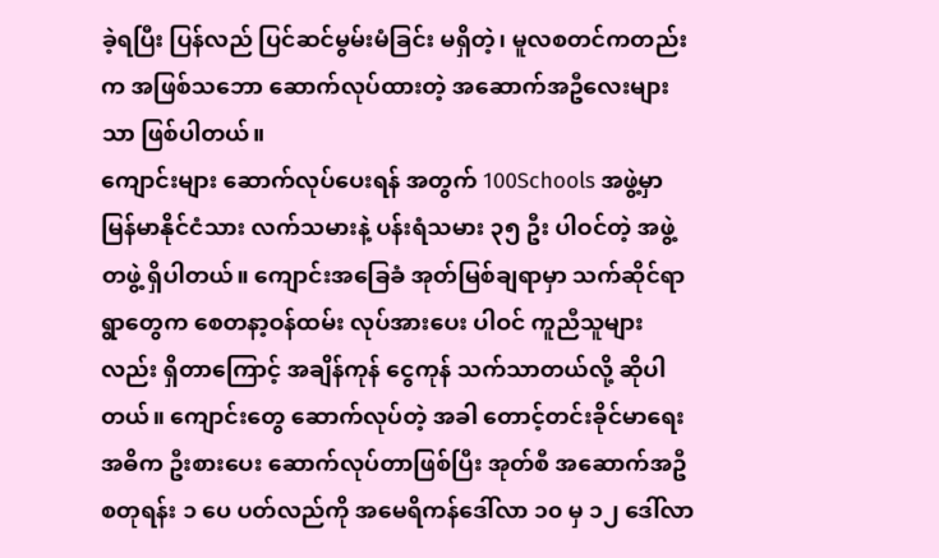ခဲ့ရပြီး ပြန်လည် ပြင်ဆင်မွမ်းမံခြင်း မရှိတဲ့၊ မူလစတင်ကတည်းက အဖြစ်သဘော ဆောက်လုပ်ထားတဲ့ အဆောက်အဦလေးများသာ ဖြစ်ပါတယ်။
ကျောင်းများ ဆောက်လုပ်ပေးရန် အတွက် 100Schools အဖွဲ့မှာ မြန်မာနိုင်ငံသား လက်သမားနဲ့ ပန်းရံသမား ၃၅ ဦး ပါဝင်တဲ့ အဖွဲ့တဖွဲ့ ရှိပါတယ်။ ကျောင်းအခြေခံ အုတ်မြစ်ချရာမှာ သက်ဆိုင်ရာ ရွာတွေက စေတနာ့ဝန်ထမ်း လုပ်အားပေး ပါဝင် ကူညီသူများလည်း ရှိတာကြောင့် အချိန်ကုန် ငွေကုန် သက်သာတယ်လို့ ဆိုပါတယ်။ ကျောင်းတွေ ဆောက်လုပ်တဲ့ အခါ တောင့်တင်းခိုင်မာရေး အဓိက ဦးစားပေး ဆောက်လုပ်တာဖြစ်ပြီး အုတ်စီ အဆောက်အဦ စတုရန်း ၁ ပေ ပတ်လည်ကို အမေရိကန်ဒေါ်လာ ၁၀ မှ ၁၂ ဒေါ်လာ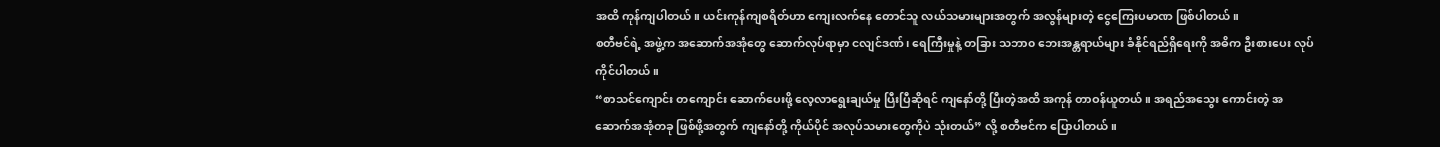အထိ ကုန်ကျပါတယ်။ ယင်းကုန်ကျစရိတ်ဟာ ကျေးလက်နေ တောင်သူ လယ်သမားများအတွက် အလွန်များတဲ့ ငွေကြေးပမာဏ ဖြစ်ပါတယ်။
စတီဗင်ရဲ့ အဖွဲ့က အဆောက်အအုံတွေ ဆောက်လုပ်ရာမှာ ငလျင်ဒဏ်၊ ရေကြီးမှုနဲ့ တခြား သဘာ၀ ဘေးအန္တရာယ်များ ခံနိုင်ရည်ရှိရေးကို အဓိက ဦးစားပေး လုပ်ကိုင်ပါတယ်။
“စာသင်ကျောင်း တကျောင်း ဆောက်ပေးဖို့ လေ့လာရွေးချယ်မှု ပြီးပြီဆိုရင် ကျနော်တို့ ပြီးတဲ့အထိ အကုန် တာဝန်ယူတယ်။ အရည်အသွေး ကောင်းတဲ့ အဆောက်အအုံတခု ဖြစ်ဖို့အတွက် ကျနော်တို့ ကိုယ်ပိုင် အလုပ်သမားတွေကိုပဲ သုံးတယ်” လို့ စတီဗင်က ပြောပါတယ်။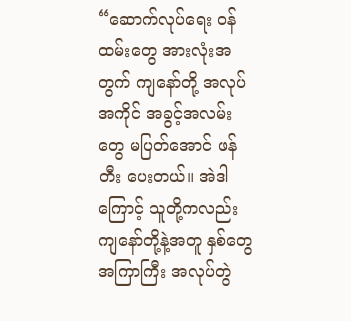“ဆောက်လုပ်ရေး ဝန်ထမ်းတွေ အားလုံးအတွက် ကျနော်တို့ အလုပ်အကိုင် အခွင့်အလမ်းတွေ မပြတ်အောင် ဖန်တီး ပေးတယ်။ အဲဒါကြောင့် သူတို့ကလည်း ကျနော်တို့နဲ့အတူ နှစ်တွေ အကြာကြီး အလုပ်တွဲ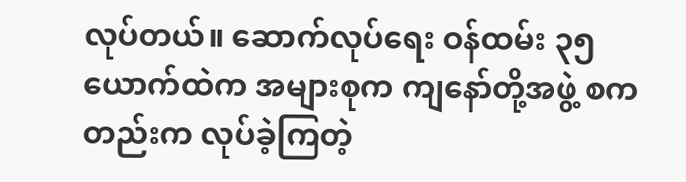လုပ်တယ်။ ဆောက်လုပ်ရေး ဝန်ထမ်း ၃၅ ယောက်ထဲက အများစုက ကျနော်တို့အဖွဲ့ စကတည်းက လုပ်ခဲ့ကြတဲ့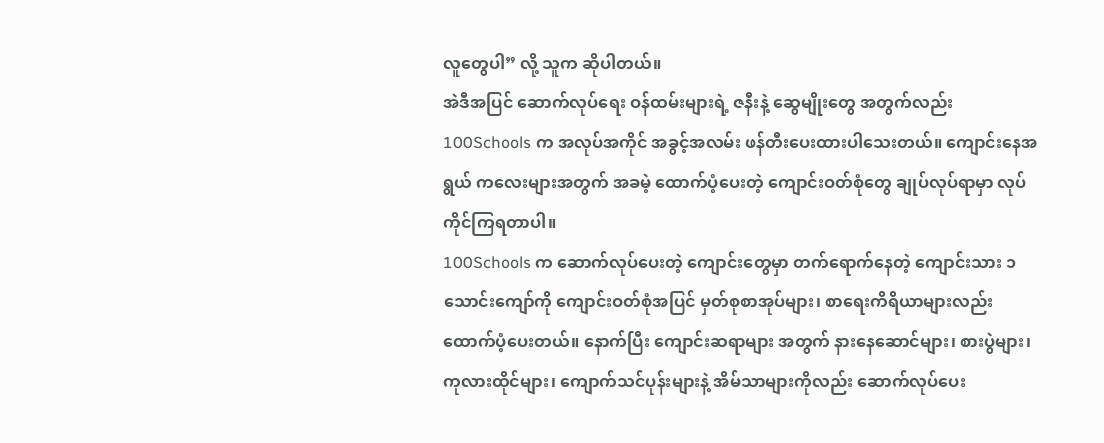လူတွေပါ” လို့ သူက ဆိုပါတယ်။
အဲဒီအပြင် ဆောက်လုပ်ရေး ဝန်ထမ်းများရဲ့ ဇနီးနဲ့ ဆွေမျိုးတွေ အတွက်လည်း 100Schools က အလုပ်အကိုင် အခွင့်အလမ်း ဖန်တီးပေးထားပါသေးတယ်။ ကျောင်းနေအရွယ် ကလေးများအတွက် အခမဲ့ ထောက်ပံ့ပေးတဲ့ ကျောင်းဝတ်စုံတွေ ချုပ်လုပ်ရာမှာ လုပ်ကိုင်ကြရတာပါ။
100Schools က ဆောက်လုပ်ပေးတဲ့ ကျောင်းတွေမှာ တက်ရောက်နေတဲ့ ကျောင်းသား ၁ သောင်းကျော်ကို ကျောင်းဝတ်စုံအပြင် မှတ်စုစာအုပ်များ၊ စာရေးကိရိယာများလည်း ထောက်ပံ့ပေးတယ်။ နောက်ပြီး ကျောင်းဆရာများ အတွက် နားနေဆောင်များ၊ စားပွဲများ၊ ကုလားထိုင်များ၊ ကျောက်သင်ပုန်းများနဲ့ အိမ်သာများကိုလည်း ဆောက်လုပ်ပေး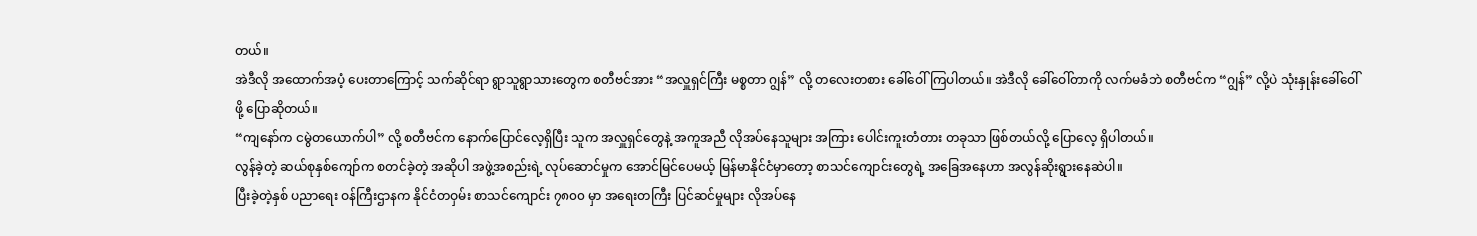တယ်။
အဲဒီလို အထောက်အပံ့ ပေးတာကြောင့် သက်ဆိုင်ရာ ရွာသူရွာသားတွေက စတီဗင်အား “အလှူရှင်ကြီး မစ္စတာ ဂျွန်” လို့ တလေးတစား ခေါ်ဝေါ်ကြပါတယ်။ အဲဒီလို ခေါ်ဝေါ်တာကို လက်မခံဘဲ စတီဗင်က “ဂျွန်” လို့ပဲ သုံးနှုန်းခေါ်ဝေါ်ဖို့ ပြောဆိုတယ်။
“ကျနော်က ငမွဲတယောက်ပါ” လို့ စတီဗင်က နောက်ပြောင်လေ့ရှိပြီး သူက အလှူရှင်တွေနဲ့ အကူအညီ လိုအပ်နေသူများ အကြား ပေါင်းကူးတံတား တခုသာ ဖြစ်တယ်လို့ ပြောလေ့ ရှိပါတယ်။
လွန်ခဲ့တဲ့ ဆယ်စုနှစ်ကျော်က စတင်ခဲ့တဲ့ အဆိုပါ အဖွဲ့အစည်းရဲ့ လုပ်ဆောင်မှုက အောင်မြင်ပေမယ့် မြန်မာနိုင်ငံမှာတော့ စာသင်ကျောင်းတွေရဲ့ အခြေအနေဟာ အလွန်ဆိုးရွားနေဆဲပါ။
ပြီးခဲ့တဲ့နှစ် ပညာရေး ဝန်ကြီးဌာနက နိုင်ငံတဝှမ်း စာသင်ကျောင်း ၇၈၀၀ မှာ အရေးတကြီး ပြင်ဆင်မှုများ လိုအပ်နေ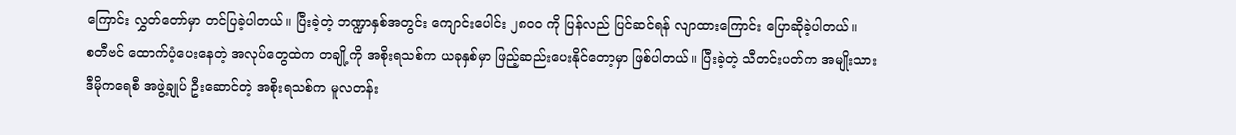ကြောင်း လွှတ်တော်မှာ တင်ပြခဲ့ပါတယ်။ ပြီးခဲ့တဲ့ ဘဏ္ဍာနှစ်အတွင်း ကျောင်းပေါင်း ၂၈၀၀ ကို ပြန်လည် ပြင်ဆင်ရန် လျာထားကြောင်း ပြောဆိုခဲ့ပါတယ်။
စတီဗင် ထောက်ပံ့ပေးနေတဲ့ အလုပ်တွေထဲက တချို့ကို အစိုးရသစ်က ယခုနှစ်မှာ ဖြည့်ဆည်းပေးနိုင်တော့မှာ ဖြစ်ပါတယ်။ ပြီးခဲ့တဲ့ သီတင်းပတ်က အမျိုးသားဒီမိုကရေစီ အဖွဲ့ချုပ် ဦးဆောင်တဲ့ အစိုးရသစ်က မူလတန်း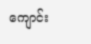ကျောင်း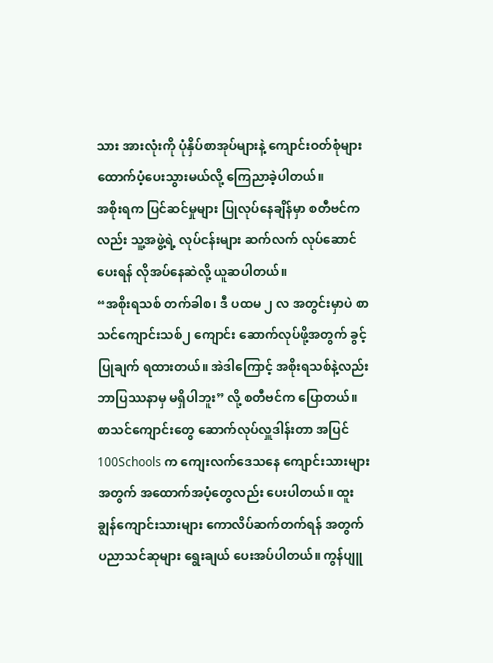သား အားလုံးကို ပုံနှိပ်စာအုပ်များနဲ့ ကျောင်းဝတ်စုံများ ထောက်ပံ့ပေးသွားမယ်လို့ ကြေညာခဲ့ပါတယ်။
အစိုးရက ပြင်ဆင်မှုများ ပြုလုပ်နေချိန်မှာ စတီဗင်ကလည်း သူ့အဖွဲ့ရဲ့ လုပ်ငန်းများ ဆက်လက် လုပ်ဆောင်ပေးရန် လိုအပ်နေဆဲလို့ ယူဆပါတယ်။
“အစိုးရသစ် တက်ခါစ၊ ဒီ ပထမ ၂ လ အတွင်းမှာပဲ စာသင်ကျောင်းသစ်၂ ကျောင်း ဆောက်လုပ်ဖို့အတွက် ခွင့်ပြုချက် ရထားတယ်။ အဲဒါကြောင့် အစိုးရသစ်နဲ့လည်း ဘာပြဿနာမှ မရှိပါဘူး” လို့ စတီဗင်က ပြောတယ်။
စာသင်ကျောင်းတွေ ဆောက်လုပ်လှူဒါန်းတာ အပြင် 100Schools က ကျေးလက်ဒေသနေ ကျောင်းသားများအတွက် အထောက်အပံ့တွေလည်း ပေးပါတယ်။ ထူးချွန်ကျောင်းသားများ ကောလိပ်ဆက်တက်ရန် အတွက် ပညာသင်ဆုများ ရွေးချယ် ပေးအပ်ပါတယ်။ ကွန်ပျူ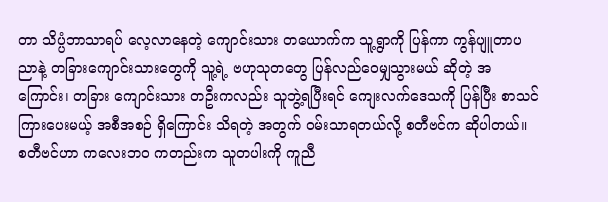တာ သိပ္ပံဘာသာရပ် လေ့လာနေတဲ့ ကျောင်းသား တယောက်က သူ့ရွာကို ပြန်ကာ ကွန်ပျူတာပညာနဲ့ တခြားကျောင်းသားတွေကို သူ့ရဲ့ ဗဟုသုတတွေ ပြန်လည်ဝေမျှသွားမယ် ဆိုတဲ့ အကြောင်း၊ တခြား ကျောင်းသား တဦးကလည်း သူဘွဲ့ရပြီးရင် ကျေးလက်ဒေသကို ပြန်ပြီး စာသင်ကြားပေးမယ့် အစီအစဉ် ရှိကြောင်း သိရတဲ့ အတွက် ဝမ်းသာရတယ်လို့ စတီဗင်က ဆိုပါတယ်။
စတီဗင်ဟာ ကလေးဘ၀ ကတည်းက သူတပါးကို ကူညီ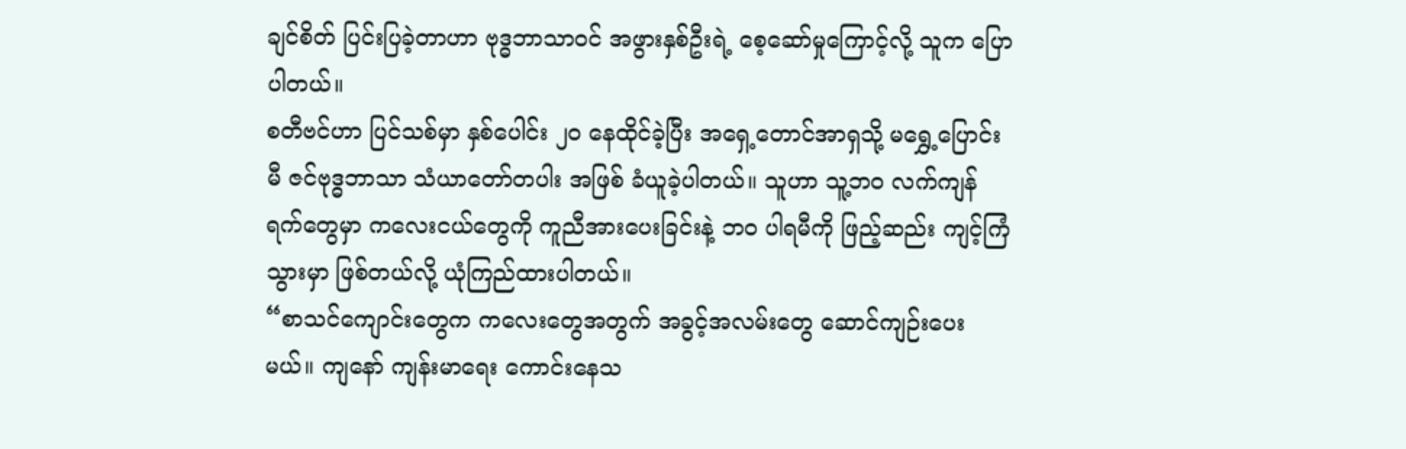ချင်စိတ် ပြင်းပြခဲ့တာဟာ ဗုဒ္ဓဘာသာဝင် အဖွားနှစ်ဦးရဲ့ စေ့ဆော်မှုကြောင့်လို့ သူက ပြောပါတယ်။
စတီဗင်ဟာ ပြင်သစ်မှာ နှစ်ပေါင်း ၂၀ နေထိုင်ခဲ့ပြီး အရှေ့တောင်အာရှသို့ မရွှေ့ပြောင်းမီ ဇင်ဗုဒ္ဓဘာသာ သံယာတော်တပါး အဖြစ် ခံယူခဲ့ပါတယ်။ သူဟာ သူ့ဘ၀ လက်ကျန်ရက်တွေမှာ ကလေးငယ်တွေကို ကူညီအားပေးခြင်းနဲ့ ဘ၀ ပါရမီကို ဖြည့်ဆည်း ကျင့်ကြံသွားမှာ ဖြစ်တယ်လို့ ယုံကြည်ထားပါတယ်။
“စာသင်ကျောင်းတွေက ကလေးတွေအတွက် အခွင့်အလမ်းတွေ ဆောင်ကျဉ်းပေးမယ်။ ကျနော် ကျန်းမာရေး ကောင်းနေသ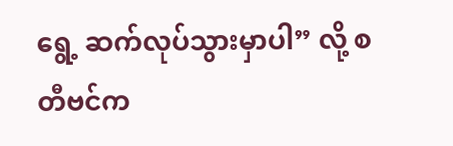ရွေ့ ဆက်လုပ်သွားမှာပါ” လို့ စတီဗင်က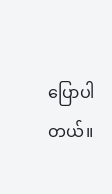ပြောပါတယ်။